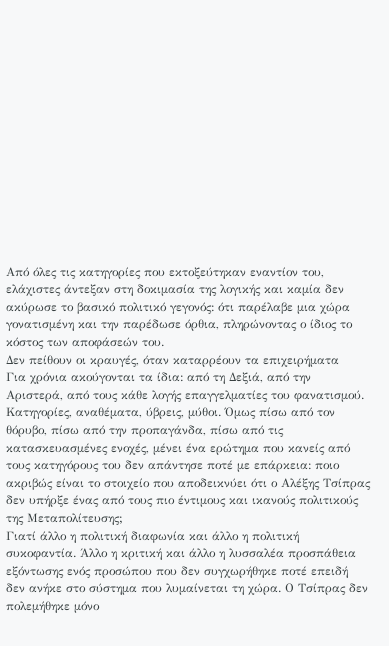Από όλες τις κατηγορίες που εκτοξεύτηκαν εναντίον του, ελάχιστες άντεξαν στη δοκιμασία της λογικής και καμία δεν ακύρωσε το βασικό πολιτικό γεγονός: ότι παρέλαβε μια χώρα γονατισμένη και την παρέδωσε όρθια, πληρώνοντας ο ίδιος το κόστος των αποφάσεών του.
Δεν πείθουν οι κραυγές, όταν καταρρέουν τα επιχειρήματα
Για χρόνια ακούγονται τα ίδια: από τη Δεξιά, από την Αριστερά, από τους κάθε λογής επαγγελματίες του φανατισμού. Κατηγορίες, αναθέματα, ύβρεις, μύθοι. Όμως πίσω από τον θόρυβο, πίσω από την προπαγάνδα, πίσω από τις κατασκευασμένες ενοχές, μένει ένα ερώτημα που κανείς από τους κατηγόρους του δεν απάντησε ποτέ με επάρκεια: ποιο ακριβώς είναι το στοιχείο που αποδεικνύει ότι ο Αλέξης Τσίπρας δεν υπήρξε ένας από τους πιο έντιμους και ικανούς πολιτικούς της Μεταπολίτευσης;
Γιατί άλλο η πολιτική διαφωνία και άλλο η πολιτική συκοφαντία. Άλλο η κριτική και άλλο η λυσσαλέα προσπάθεια εξόντωσης ενός προσώπου που δεν συγχωρήθηκε ποτέ επειδή δεν ανήκε στο σύστημα που λυμαίνεται τη χώρα. Ο Τσίπρας δεν πολεμήθηκε μόνο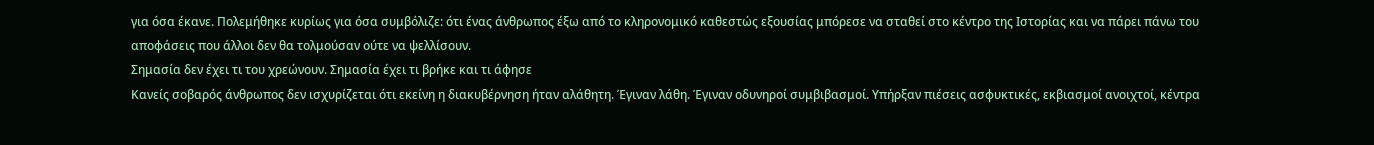για όσα έκανε. Πολεμήθηκε κυρίως για όσα συμβόλιζε: ότι ένας άνθρωπος έξω από το κληρονομικό καθεστώς εξουσίας μπόρεσε να σταθεί στο κέντρο της Ιστορίας και να πάρει πάνω του αποφάσεις που άλλοι δεν θα τολμούσαν ούτε να ψελλίσουν.
Σημασία δεν έχει τι του χρεώνουν. Σημασία έχει τι βρήκε και τι άφησε
Κανείς σοβαρός άνθρωπος δεν ισχυρίζεται ότι εκείνη η διακυβέρνηση ήταν αλάθητη. Έγιναν λάθη. Έγιναν οδυνηροί συμβιβασμοί. Υπήρξαν πιέσεις ασφυκτικές, εκβιασμοί ανοιχτοί, κέντρα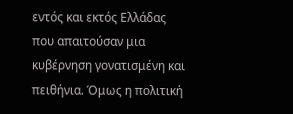εντός και εκτός Ελλάδας που απαιτούσαν μια κυβέρνηση γονατισμένη και πειθήνια. Όμως η πολιτική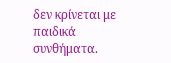δεν κρίνεται με παιδικά συνθήματα.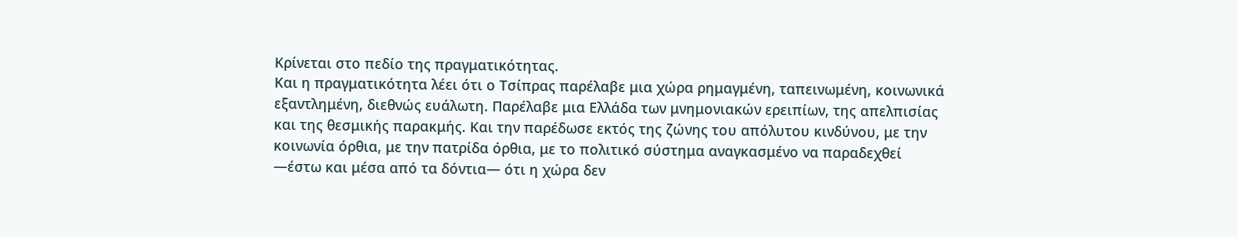Κρίνεται στο πεδίο της πραγματικότητας.
Και η πραγματικότητα λέει ότι ο Τσίπρας παρέλαβε μια χώρα ρημαγμένη, ταπεινωμένη, κοινωνικά εξαντλημένη, διεθνώς ευάλωτη. Παρέλαβε μια Ελλάδα των μνημονιακών ερειπίων, της απελπισίας και της θεσμικής παρακμής. Και την παρέδωσε εκτός της ζώνης του απόλυτου κινδύνου, με την κοινωνία όρθια, με την πατρίδα όρθια, με το πολιτικό σύστημα αναγκασμένο να παραδεχθεί —έστω και μέσα από τα δόντια— ότι η χώρα δεν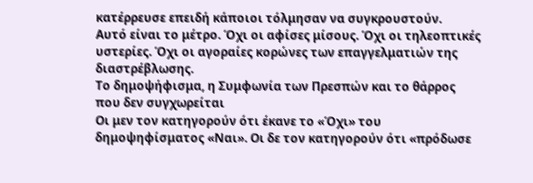κατέρρευσε επειδή κάποιοι τόλμησαν να συγκρουστούν.
Αυτό είναι το μέτρο. Όχι οι αφίσες μίσους. Όχι οι τηλεοπτικές υστερίες. Όχι οι αγοραίες κορώνες των επαγγελματιών της διαστρέβλωσης.
Το δημοψήφισμα, η Συμφωνία των Πρεσπών και το θάρρος που δεν συγχωρείται
Οι μεν τον κατηγορούν ότι έκανε το «Όχι» του δημοψηφίσματος «Ναι». Οι δε τον κατηγορούν ότι «πρόδωσε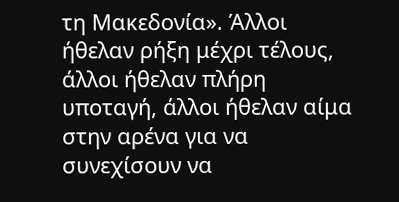τη Μακεδονία». Άλλοι ήθελαν ρήξη μέχρι τέλους, άλλοι ήθελαν πλήρη υποταγή, άλλοι ήθελαν αίμα στην αρένα για να συνεχίσουν να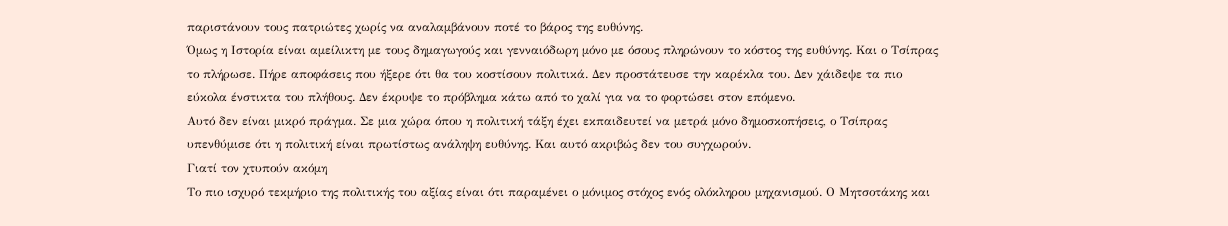παριστάνουν τους πατριώτες χωρίς να αναλαμβάνουν ποτέ το βάρος της ευθύνης.
Όμως η Ιστορία είναι αμείλικτη με τους δημαγωγούς και γενναιόδωρη μόνο με όσους πληρώνουν το κόστος της ευθύνης. Και ο Τσίπρας το πλήρωσε. Πήρε αποφάσεις που ήξερε ότι θα του κοστίσουν πολιτικά. Δεν προστάτευσε την καρέκλα του. Δεν χάιδεψε τα πιο εύκολα ένστικτα του πλήθους. Δεν έκρυψε το πρόβλημα κάτω από το χαλί για να το φορτώσει στον επόμενο.
Αυτό δεν είναι μικρό πράγμα. Σε μια χώρα όπου η πολιτική τάξη έχει εκπαιδευτεί να μετρά μόνο δημοσκοπήσεις, ο Τσίπρας υπενθύμισε ότι η πολιτική είναι πρωτίστως ανάληψη ευθύνης. Και αυτό ακριβώς δεν του συγχωρούν.
Γιατί τον χτυπούν ακόμη
Το πιο ισχυρό τεκμήριο της πολιτικής του αξίας είναι ότι παραμένει ο μόνιμος στόχος ενός ολόκληρου μηχανισμού. Ο Μητσοτάκης και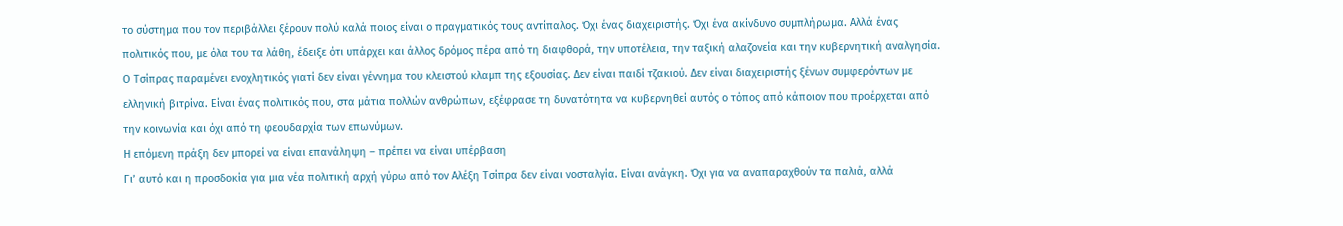το σύστημα που τον περιβάλλει ξέρουν πολύ καλά ποιος είναι ο πραγματικός τους αντίπαλος. Όχι ένας διαχειριστής. Όχι ένα ακίνδυνο συμπλήρωμα. Αλλά ένας πολιτικός που, με όλα του τα λάθη, έδειξε ότι υπάρχει και άλλος δρόμος πέρα από τη διαφθορά, την υποτέλεια, την ταξική αλαζονεία και την κυβερνητική αναλγησία.
Ο Τσίπρας παραμένει ενοχλητικός γιατί δεν είναι γέννημα του κλειστού κλαμπ της εξουσίας. Δεν είναι παιδί τζακιού. Δεν είναι διαχειριστής ξένων συμφερόντων με ελληνική βιτρίνα. Είναι ένας πολιτικός που, στα μάτια πολλών ανθρώπων, εξέφρασε τη δυνατότητα να κυβερνηθεί αυτός ο τόπος από κάποιον που προέρχεται από την κοινωνία και όχι από τη φεουδαρχία των επωνύμων.
Η επόμενη πράξη δεν μπορεί να είναι επανάληψη – πρέπει να είναι υπέρβαση
Γι’ αυτό και η προσδοκία για μια νέα πολιτική αρχή γύρω από τον Αλέξη Τσίπρα δεν είναι νοσταλγία. Είναι ανάγκη. Όχι για να αναπαραχθούν τα παλιά, αλλά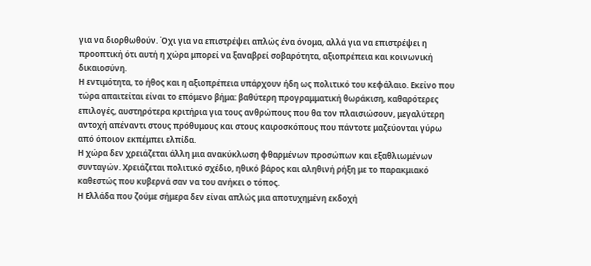για να διορθωθούν. Όχι για να επιστρέψει απλώς ένα όνομα, αλλά για να επιστρέψει η προοπτική ότι αυτή η χώρα μπορεί να ξαναβρεί σοβαρότητα, αξιοπρέπεια και κοινωνική δικαιοσύνη.
Η εντιμότητα, το ήθος και η αξιοπρέπεια υπάρχουν ήδη ως πολιτικό του κεφάλαιο. Εκείνο που τώρα απαιτείται είναι το επόμενο βήμα: βαθύτερη προγραμματική θωράκιση, καθαρότερες επιλογές, αυστηρότερα κριτήρια για τους ανθρώπους που θα τον πλαισιώσουν, μεγαλύτερη αντοχή απέναντι στους πρόθυμους και στους καιροσκόπους που πάντοτε μαζεύονται γύρω από όποιον εκπέμπει ελπίδα.
Η χώρα δεν χρειάζεται άλλη μια ανακύκλωση φθαρμένων προσώπων και εξαθλιωμένων συνταγών. Χρειάζεται πολιτικό σχέδιο, ηθικό βάρος και αληθινή ρήξη με το παρακμιακό καθεστώς που κυβερνά σαν να του ανήκει ο τόπος.
Η Ελλάδα που ζούμε σήμερα δεν είναι απλώς μια αποτυχημένη εκδοχή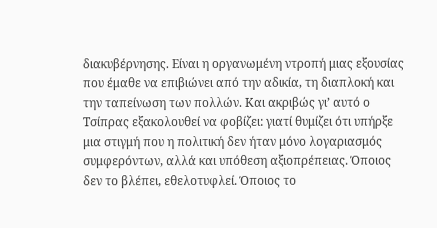διακυβέρνησης. Είναι η οργανωμένη ντροπή μιας εξουσίας που έμαθε να επιβιώνει από την αδικία, τη διαπλοκή και την ταπείνωση των πολλών. Και ακριβώς γι’ αυτό ο Τσίπρας εξακολουθεί να φοβίζει: γιατί θυμίζει ότι υπήρξε μια στιγμή που η πολιτική δεν ήταν μόνο λογαριασμός συμφερόντων, αλλά και υπόθεση αξιοπρέπειας. Όποιος δεν το βλέπει, εθελοτυφλεί. Όποιος το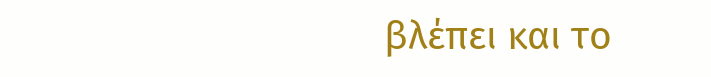βλέπει και το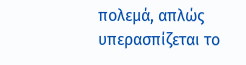πολεμά, απλώς υπερασπίζεται το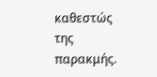καθεστώς της παρακμής.